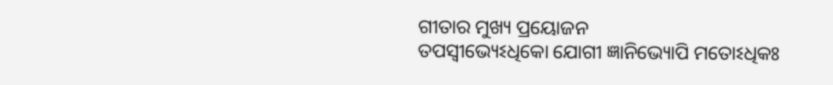ଗୀତାର ମୁଖ୍ୟ ପ୍ରୟୋଜନ
ତପସ୍ବୀଭ୍ୟେଽଧିକୋ ଯୋଗୀ ଜ୍ଞାନିଭ୍ୟୋପି ମତୋଽଧିକଃ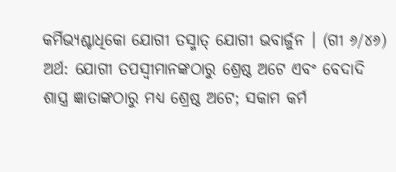କର୍ମିଭ୍ୟଶ୍ଚାଧିକୋ ଯୋଗୀ ତସ୍ମାତ୍ ଯୋଗୀ ଭବାର୍ଜୁନ । (ଗୀ ୬/୪୬)
ଅର୍ଥ: ଯୋଗୀ ତପସ୍ବୀମାନଙ୍କଠାରୁ ଶ୍ରେଷ୍ଠ ଅଟେ ଏବଂ ବେଦାଦି ଶାସ୍ତ୍ର ଜ୍ଞାତାଙ୍କଠାରୁ ମଧ୍ୟ ଶ୍ରେଷ୍ଠ ଅଟେ; ସକାମ କର୍ମ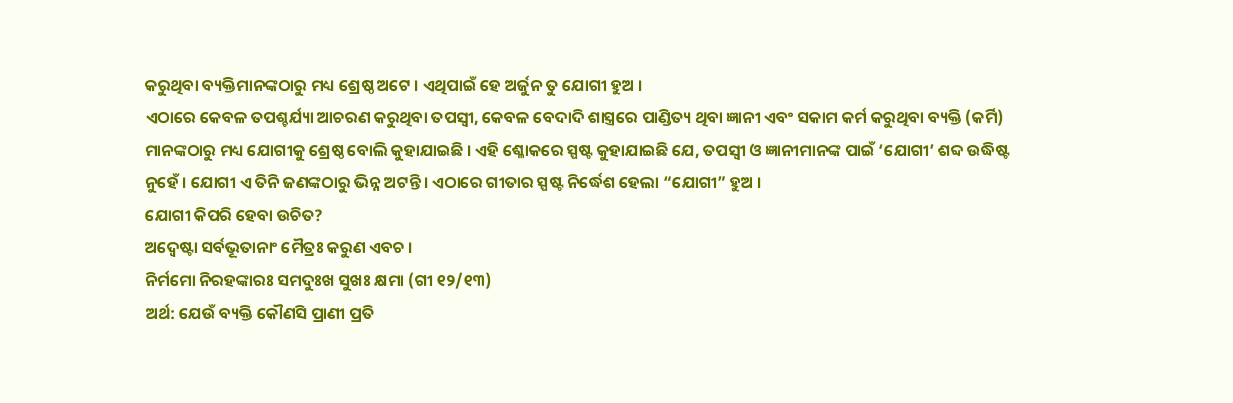କରୁଥିବା ବ୍ୟକ୍ତିମାନଙ୍କଠାରୁ ମଧ୍ୟ ଶ୍ରେଷ୍ଠ ଅଟେ । ଏଥିପାଇଁ ହେ ଅର୍ଜୁନ ତୁ ଯୋଗୀ ହୁଅ ।
ଏଠାରେ କେବଳ ତପଶ୍ଚର୍ଯ୍ୟା ଆଚରଣ କରୁଥିବା ତପସ୍ବୀ, କେବଳ ବେଦାଦି ଶାସ୍ତ୍ରରେ ପାଣ୍ଡିତ୍ୟ ଥିବା ଜ୍ଞାନୀ ଏବଂ ସକାମ କର୍ମ କରୁଥିବା ବ୍ୟକ୍ତି (କର୍ମି) ମାନଙ୍କଠାରୁ ମଧ୍ୟ ଯୋଗୀକୁ ଶ୍ରେଷ୍ଠ ବୋଲି କୁହାଯାଇଛି । ଏହି ଶ୍ଳୋକରେ ସ୍ପଷ୍ଟ କୁହାଯାଇଛି ଯେ, ତପସ୍ବୀ ଓ ଜ୍ଞାନୀମାନଙ୍କ ପାଇଁ ‘ଯୋଗୀ’ ଶବ୍ଦ ଉଦ୍ଧିଷ୍ଟ ନୁହେଁ । ଯୋଗୀ ଏ ତିନି ଜଣଙ୍କଠାରୁ ଭିନ୍ନ ଅଟନ୍ତି । ଏଠାରେ ଗୀତାର ସ୍ପଷ୍ଟ ନିର୍ଦ୍ଧେଶ ହେଲା “ଯୋଗୀ” ହୁଅ ।
ଯୋଗୀ କିପରି ହେବା ଉଚିତ?
ଅଦ୍ୱେଷ୍ଟା ସର୍ବଭୂତାନାଂ ମୈତ୍ରଃ କରୁଣ ଏବଚ ।
ନିର୍ମମୋ ନିରହଙ୍କାରଃ ସମଦୁଃଖ ସୁଖଃ କ୍ଷମା (ଗୀ ୧୨/୧୩)
ଅର୍ଥ: ଯେଉଁ ବ୍ୟକ୍ତି କୌଣସି ପ୍ରାଣୀ ପ୍ରତି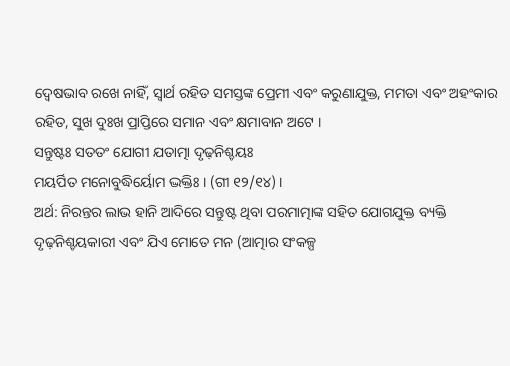ଦ୍ୱେଷଭାବ ରଖେ ନାହିଁ, ସ୍ବାର୍ଥ ରହିତ ସମସ୍ତଙ୍କ ପ୍ରେମୀ ଏବଂ କରୁଣାଯୁକ୍ତ, ମମତା ଏବଂ ଅହଂକାର ରହିତ, ସୁଖ ଦୁଃଖ ପ୍ରାପ୍ତିରେ ସମାନ ଏବଂ କ୍ଷମାବାନ ଅଟେ ।
ସନ୍ତୁଷ୍ଟଃ ସତତଂ ଯୋଗୀ ଯତାତ୍ମା ଦୃଢ଼ନିଶ୍ଚୟଃ
ମୟର୍ପିତ ମନୋବୁଦ୍ଧିର୍ୟୋମ ଦ୍ଭକ୍ତିଃ । (ଗୀ ୧୨/୧୪) ।
ଅର୍ଥ: ନିରନ୍ତର ଲାଭ ହାନି ଆଦିରେ ସନ୍ତୁଷ୍ଟ ଥିବା ପରମାତ୍ମାଙ୍କ ସହିତ ଯୋଗଯୁକ୍ତ ବ୍ୟକ୍ତି ଦୃଢ଼ନିଶ୍ଚୟକାରୀ ଏବଂ ଯିଏ ମୋତେ ମନ (ଆତ୍ମାର ସଂକଳ୍ପ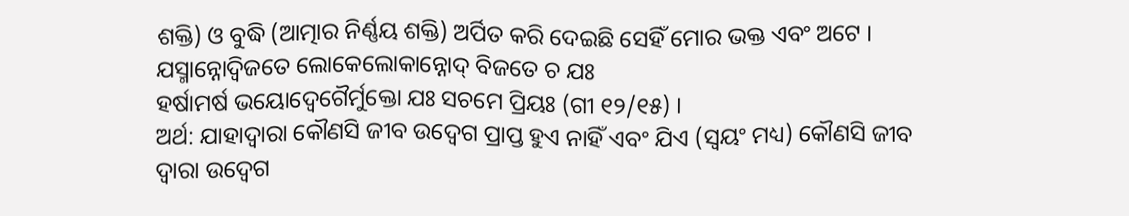ଶକ୍ତି) ଓ ବୁଦ୍ଧି (ଆତ୍ମାର ନିର୍ଣ୍ଣୟ ଶକ୍ତି) ଅର୍ପିତ କରି ଦେଇଛି ସେହିଁ ମୋର ଭକ୍ତ ଏବଂ ଅଟେ ।
ଯସ୍ମାନ୍ନୋଦ୍ବିଜତେ ଲୋକେଲୋକାନ୍ନୋଦ୍ ବିଜତେ ଚ ଯଃ
ହର୍ଷାମର୍ଷ ଭୟୋଦ୍ବେଗୈର୍ମୁକ୍ତୋ ଯଃ ସଚମେ ପ୍ରିୟଃ (ଗୀ ୧୨/୧୫) ।
ଅର୍ଥ: ଯାହାଦ୍ୱାରା କୌଣସି ଜୀବ ଉଦ୍ବେଗ ପ୍ରାପ୍ତ ହୁଏ ନାହିଁ ଏବଂ ଯିଏ (ସ୍ବୟଂ ମଧ୍ୟ) କୌଣସି ଜୀବ ଦ୍ୱାରା ଉଦ୍ବେଗ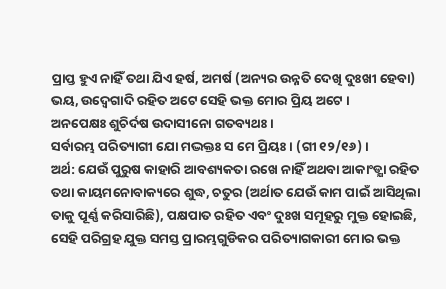ପ୍ରାପ୍ତ ହୁଏ ନାହିଁ ତଥା ଯିଏ ହର୍ଷ, ଅମର୍ଷ (ଅନ୍ୟର ଉନ୍ନତି ଦେଖି ଦୁଃଖୀ ହେବା) ଭୟ, ଉଦ୍ବେଗାଦି ରହିତ ଅଟେ ସେହି ଭକ୍ତ ମୋର ପ୍ରିୟ ଅଟେ ।
ଅନପେକ୍ଷଃ ଶୁଚିର୍ଦଷ ଉଦାସୀନୋ ଗତବ୍ୟଥଃ ।
ସର୍ବାରମ୍ଭ ପରିତ୍ୟାଗୀ ଯୋ ମଦ୍ଭକ୍ତଃ ସ ମେ ପ୍ରିୟଃ । (ଗୀ ୧୨/୧୬) ।
ଅର୍ଥ: ଯେଉଁ ପୁରୁଷ କାହାରି ଆବଶ୍ୟକତା ରଖେ ନାହିଁ ଅଥବା ଆକାଂଡ୍କ୍ଷା ରହିତ ତଥା କାୟମନୋବାକ୍ୟରେ ଶୁଦ୍ଧ, ଚତୁର (ଅର୍ଥାତ ଯେଉଁ କାମ ପାଇଁ ଆସିଥିଲା ତାକୁ ପୂର୍ଣ୍ଣ କରିସାରିଛି), ପକ୍ଷପାତ ରହିତ ଏବଂ ଦୁଃଖ ସମୂହରୁ ମୁକ୍ତ ହୋଇଛି, ସେହି ପରିଗ୍ରହ ଯୁକ୍ତ ସମସ୍ତ ପ୍ରାରମ୍ଭଗୁଡିକର ପରିତ୍ୟାଗକାରୀ ମୋର ଭକ୍ତ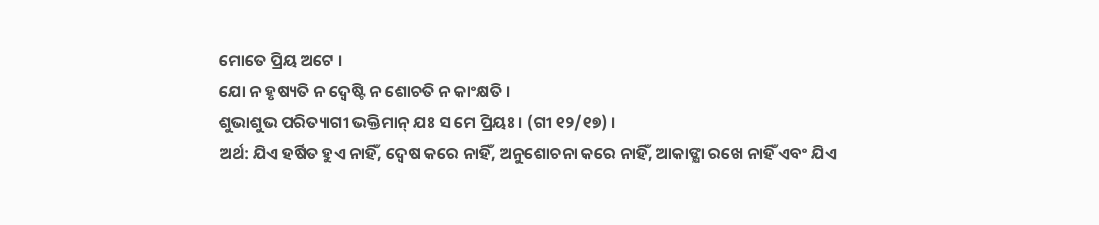ମୋତେ ପ୍ରିୟ ଅଟେ ।
ଯୋ ନ ହୃଷ୍ୟତି ନ ଦ୍ୱେଷ୍ଟି ନ ଶୋଚତି ନ କାଂକ୍ଷତି ।
ଶୁଭାଶୁଭ ପରିତ୍ୟାଗୀ ଭକ୍ତିମାନ୍ ଯଃ ସ ମେ ପ୍ରିୟଃ । (ଗୀ ୧୨/୧୭) ।
ଅର୍ଥ: ଯିଏ ହର୍ଷିତ ହୁଏ ନାହିଁ, ଦ୍ୱେଷ କରେ ନାହିଁ, ଅନୁଶୋଚନା କରେ ନାହିଁ, ଆକାଙ୍କ୍ଷା ରଖେ ନାହିଁ ଏବଂ ଯିଏ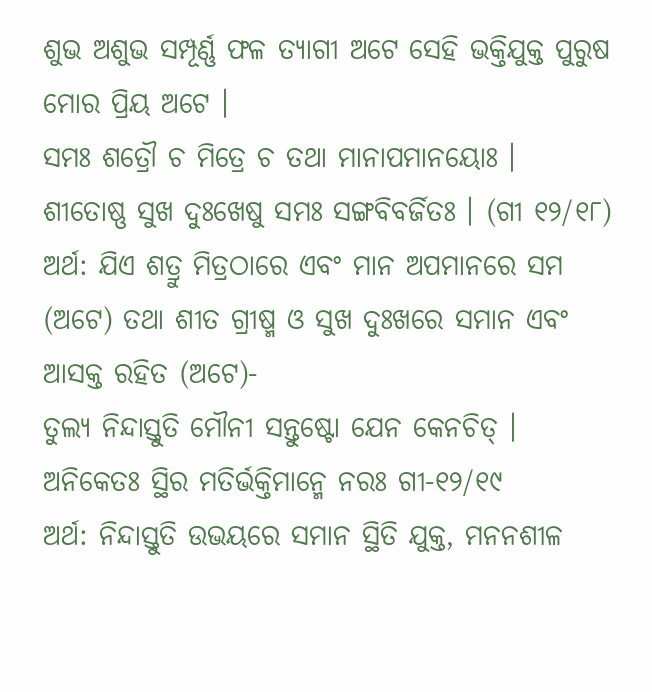ଶୁଭ ଅଶୁଭ ସମ୍ପୂର୍ଣ୍ଣ ଫଳ ତ୍ୟାଗୀ ଅଟେ ସେହି ଭକ୍ତିଯୁକ୍ତ ପୁରୁଷ ମୋର ପ୍ରିୟ ଅଟେ ।
ସମଃ ଶତ୍ରୌ ଚ ମିତ୍ରେ ଚ ତଥା ମାନାପମାନୟୋଃ ।
ଶୀତୋଷ୍ଣ ସୁଖ ଦୁଃଖେଷୁ ସମଃ ସଙ୍ଗବିବର୍ଜିତଃ । (ଗୀ ୧୨/୧୮)
ଅର୍ଥ: ଯିଏ ଶତ୍ରୁ ମିତ୍ରଠାରେ ଏବଂ ମାନ ଅପମାନରେ ସମ (ଅଟେ) ତଥା ଶୀତ ଗ୍ରୀଷ୍ମ ଓ ସୁଖ ଦୁଃଖରେ ସମାନ ଏବଂ ଆସକ୍ତ ରହିତ (ଅଟେ)-
ତୁଲ୍ୟ ନିନ୍ଦାସ୍ତୁତି ମୌନୀ ସନ୍ତୁଷ୍ଟୋ ଯେନ କେନଚିତ୍ ।
ଅନିକେତଃ ସ୍ଥିର ମତିର୍ଭକ୍ତିମାନ୍ମେ ନରଃ ଗୀ-୧୨/୧୯
ଅର୍ଥ: ନିନ୍ଦାସ୍ତୁତି ଉଭୟରେ ସମାନ ସ୍ଥିତି ଯୁକ୍ତ, ମନନଶୀଳ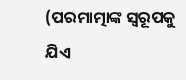(ପରମାତ୍ମାଙ୍କ ସ୍ବରୂପକୁ ଯିଏ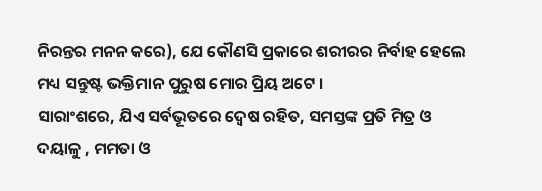ନିରନ୍ତର ମନନ କରେ), ଯେ କୌଣସି ପ୍ରକାରେ ଶରୀରର ନିର୍ବାହ ହେଲେ ମଧ୍ୟ ସନ୍ତୁଷ୍ଟ ଭକ୍ତିମାନ ପୁରୁଷ ମୋର ପ୍ରିୟ ଅଟେ ।
ସାରାଂଶରେ, ଯିଏ ସର୍ବଭୂତରେ ଦ୍ୱେଷ ରହିତ, ସମସ୍ତଙ୍କ ପ୍ରତି ମିତ୍ର ଓ ଦୟାଳୁ , ମମତା ଓ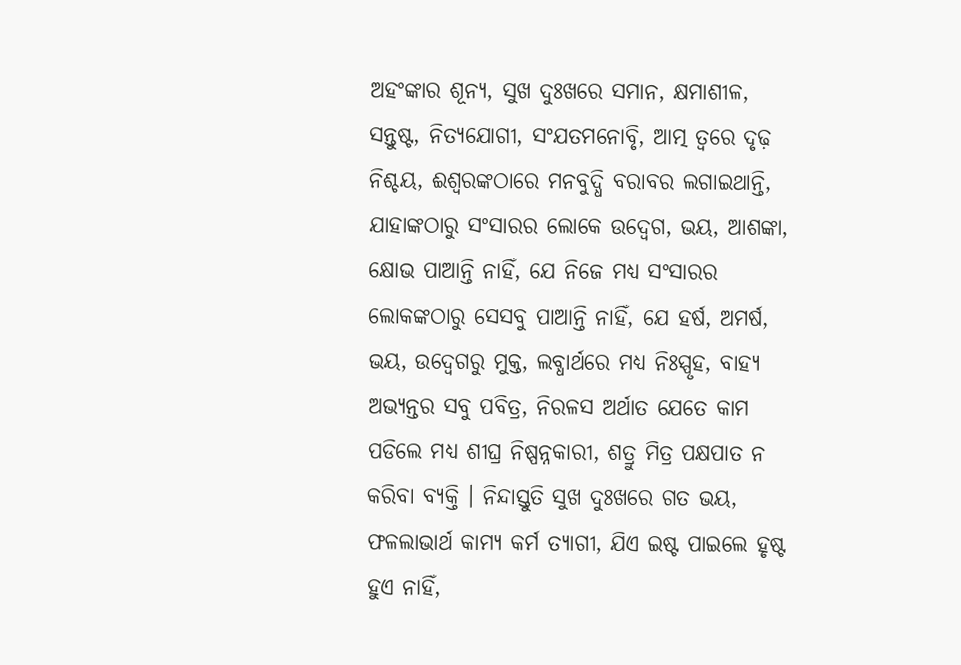ଅହଂଙ୍କାର ଶୂନ୍ୟ, ସୁଖ ଦୁଃଖରେ ସମାନ, କ୍ଷମାଶୀଳ, ସନ୍ତୁଷ୍ଟ, ନିତ୍ୟଯୋଗୀ, ସଂଯତମନୋବୃି, ଆତ୍ମ ତ୍ୱରେ ଦୃଢ଼ ନିଶ୍ଚୟ, ଈଶ୍ୱରଙ୍କଠାରେ ମନବୁଦ୍ଧି ବରାବର ଲଗାଇଥାନ୍ତି, ଯାହାଙ୍କଠାରୁ ସଂସାରର ଲୋକେ ଉଦ୍ବେଗ, ଭୟ, ଆଶଙ୍କା, କ୍ଷୋଭ ପାଆନ୍ତି ନାହିଁ, ଯେ ନିଜେ ମଧ୍ୟ ସଂସାରର ଲୋକଙ୍କଠାରୁ ସେସବୁ ପାଆନ୍ତି ନାହିଁ, ଯେ ହର୍ଷ, ଅମର୍ଷ, ଭୟ, ଉଦ୍ବେଗରୁ ମୁକ୍ତ, ଲବ୍ଧାର୍ଥରେ ମଧ୍ୟ ନିଃସ୍ପୃହ, ବାହ୍ୟ ଅଭ୍ୟନ୍ତର ସବୁ ପବିତ୍ର, ନିରଳସ ଅର୍ଥାତ ଯେତେ କାମ ପଡିଲେ ମଧ୍ୟ ଶୀଘ୍ର ନିଷ୍ପନ୍ନକାରୀ, ଶତ୍ରୁ ମିତ୍ର ପକ୍ଷପାତ ନ କରିବା ବ୍ୟକ୍ତି । ନିନ୍ଦାସ୍ତୁତି ସୁଖ ଦୁଃଖରେ ଗତ ଭୟ, ଫଳଲାଭାର୍ଥ କାମ୍ୟ କର୍ମ ତ୍ୟାଗୀ, ଯିଏ ଇଷ୍ଟ ପାଇଲେ ହୃଷ୍ଟ ହୁଏ ନାହିଁ,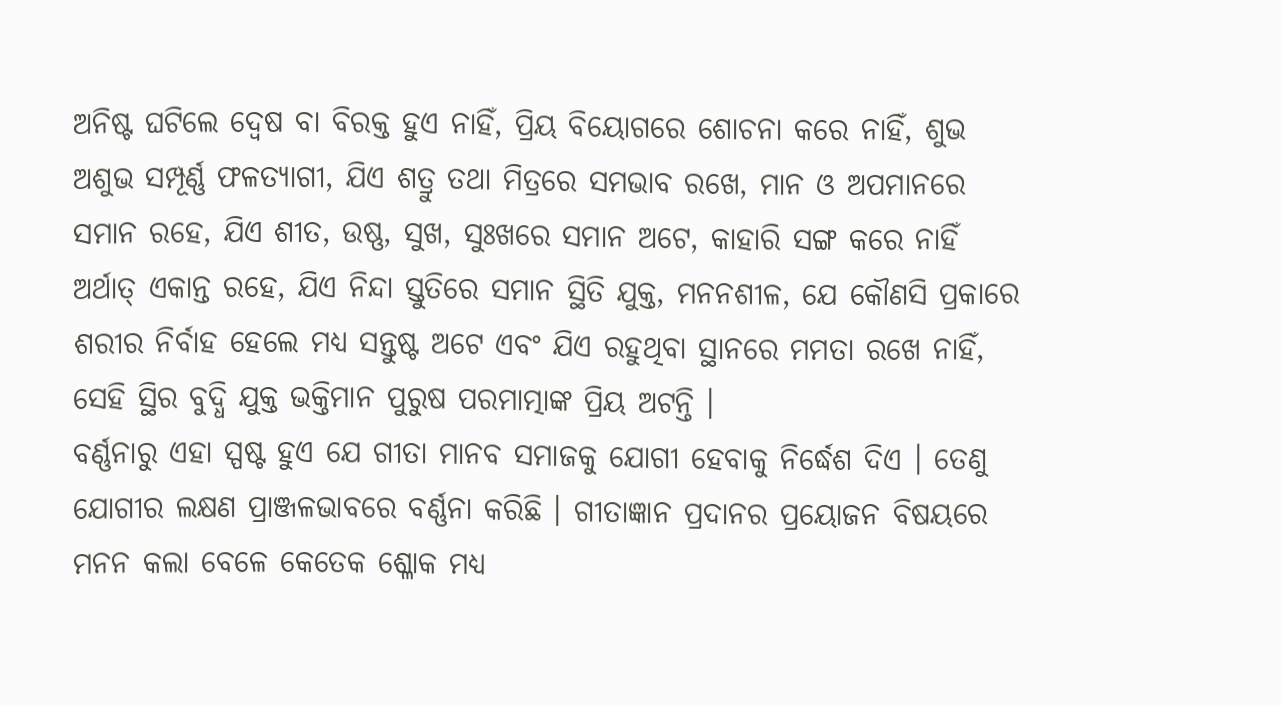ଅନିଷ୍ଟ ଘଟିଲେ ଦ୍ୱେଷ ବା ବିରକ୍ତ ହୁଏ ନାହିଁ, ପ୍ରିୟ ବିୟୋଗରେ ଶୋଚନା କରେ ନାହିଁ, ଶୁଭ ଅଶୁଭ ସମ୍ପୂର୍ଣ୍ଣ ଫଳତ୍ୟାଗୀ, ଯିଏ ଶତ୍ରୁ ତଥା ମିତ୍ରରେ ସମଭାବ ରଖେ, ମାନ ଓ ଅପମାନରେ ସମାନ ରହେ, ଯିଏ ଶୀତ, ଉଷ୍ଣ, ସୁଖ, ସୁଃଖରେ ସମାନ ଅଟେ, କାହାରି ସଙ୍ଗ କରେ ନାହିଁ ଅର୍ଥାତ୍ ଏକାନ୍ତ ରହେ, ଯିଏ ନିନ୍ଦା ସ୍ତୁତିରେ ସମାନ ସ୍ଥିତି ଯୁକ୍ତ, ମନନଶୀଳ, ଯେ କୌଣସି ପ୍ରକାରେ ଶରୀର ନିର୍ବାହ ହେଲେ ମଧ୍ୟ ସନ୍ତୁଷ୍ଟ ଅଟେ ଏବଂ ଯିଏ ରହୁଥିବା ସ୍ଥାନରେ ମମତା ରଖେ ନାହିଁ, ସେହି ସ୍ଥିର ବୁଦ୍ଧି ଯୁକ୍ତ ଭକ୍ତିମାନ ପୁରୁଷ ପରମାତ୍ମାଙ୍କ ପ୍ରିୟ ଅଟନ୍ତି ।
ବର୍ଣ୍ଣନାରୁ ଏହା ସ୍ପଷ୍ଟ ହୁଏ ଯେ ଗୀତା ମାନବ ସମାଜକୁ ଯୋଗୀ ହେବାକୁ ନିର୍ଦ୍ଧେଶ ଦିଏ । ତେଣୁ ଯୋଗୀର ଲକ୍ଷଣ ପ୍ରାଞ୍ଜଳଭାବରେ ବର୍ଣ୍ଣନା କରିଛି । ଗୀତାଜ୍ଞାନ ପ୍ରଦାନର ପ୍ରୟୋଜନ ବିଷୟରେ ମନନ କଲା ବେଳେ କେତେକ ଶ୍ଳୋକ ମଧ୍ୟ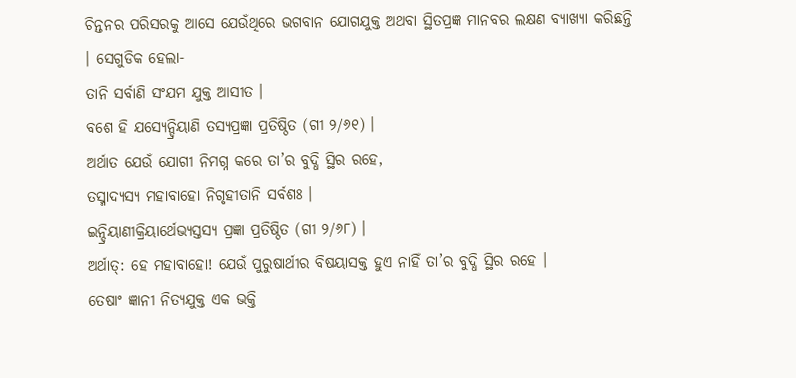ଚିନ୍ତନର ପରିସରକୁ ଆସେ ଯେଉଁଥିରେ ଭଗବାନ ଯୋଗଯୁକ୍ତ ଅଥବା ସ୍ଥିତପ୍ରଜ୍ଞ ମାନବର ଲକ୍ଷଣ ବ୍ୟାଖ୍ୟା କରିଛନ୍ତି । ସେଗୁଡିକ ହେଲା-
ତାନି ସର୍ବାଣି ସଂଯମ ଯୁକ୍ତ ଆସୀତ ।
ବଶେ ହି ଯସ୍ୟେନ୍ଦ୍ରିୟାଣି ତସ୍ୟପ୍ରଜ୍ଞା ପ୍ରତିଷ୍ଠିତ (ଗୀ ୨/୬୧) ।
ଅର୍ଥାତ ଯେଉଁ ଯୋଗୀ ନିମଗ୍ନ କରେ ତା’ର ବୁଦ୍ଧି ସ୍ଥିର ରହେ,
ତସ୍ମାଦ୍ୟସ୍ୟ ମହାବାହୋ ନିଗୃହୀତାନି ସର୍ବଶଃ ।
ଇନ୍ଦ୍ରିୟାଣୀକ୍ରିୟାର୍ଥେଭ୍ୟସ୍ତସ୍ୟ ପ୍ରଜ୍ଞା ପ୍ରତିଷ୍ଠିତ (ଗୀ ୨/୬୮) ।
ଅର୍ଥାତ୍: ହେ ମହାବାହୋ! ଯେଉଁ ପୁରୁଷାର୍ଥୀର ବିଷୟାସକ୍ତ ହୁଏ ନାହିଁ ତା’ର ବୁଦ୍ଧି ସ୍ଥିର ରହେ ।
ତେଷାଂ ଜ୍ଞାନୀ ନିତ୍ୟଯୁକ୍ତ ଏକ ଭକ୍ତି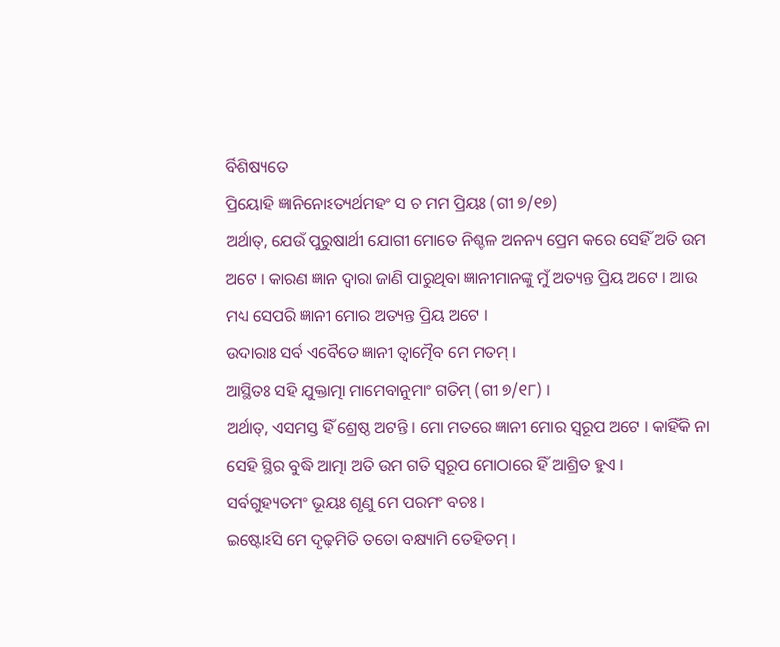ର୍ବିଶିଷ୍ୟତେ
ପ୍ରିୟୋହି ଜ୍ଞାନିନୋଽତ୍ୟର୍ଥମହଂ ସ ଚ ମମ ପ୍ରିୟଃ (ଗୀ ୭/୧୭)
ଅର୍ଥାତ୍, ଯେଉଁ ପୁରୁଷାର୍ଥୀ ଯୋଗୀ ମୋତେ ନିଶ୍ଚଳ ଅନନ୍ୟ ପ୍ରେମ କରେ ସେହିଁ ଅତି ଉମ ଅଟେ । କାରଣ ଜ୍ଞାନ ଦ୍ୱାରା ଜାଣି ପାରୁଥିବା ଜ୍ଞାନୀମାନଙ୍କୁ ମୁଁ ଅତ୍ୟନ୍ତ ପ୍ରିୟ ଅଟେ । ଆଉ ମଧ୍ୟ ସେପରି ଜ୍ଞାନୀ ମୋର ଅତ୍ୟନ୍ତ ପ୍ରିୟ ଅଟେ ।
ଉଦାରାଃ ସର୍ବ ଏବୈତେ ଜ୍ଞାନୀ ତ୍ୱାତ୍ମୈବ ମେ ମତମ୍ ।
ଆସ୍ଥିତଃ ସହି ଯୁକ୍ତାତ୍ମା ମାମେବାନୁମାଂ ଗତିମ୍ (ଗୀ ୭/୧୮) ।
ଅର୍ଥାତ୍, ଏସମସ୍ତ ହିଁ ଶ୍ରେଷ୍ଠ ଅଟନ୍ତି । ମୋ ମତରେ ଜ୍ଞାନୀ ମୋର ସ୍ବରୂପ ଅଟେ । କାହିଁକି ନା ସେହି ସ୍ଥିର ବୁଦ୍ଧି ଆତ୍ମା ଅତି ଉମ ଗତି ସ୍ବରୂପ ମୋଠାରେ ହିଁ ଆଶ୍ରିତ ହୁଏ ।
ସର୍ବଗୁହ୍ୟତମଂ ଭୂୟଃ ଶୃଣୁ ମେ ପରମଂ ବଚଃ ।
ଇଷ୍ଟୋଽସି ମେ ଦୃଢ଼ମିତି ତତୋ ବକ୍ଷ୍ୟାମି ତେହିତମ୍ ।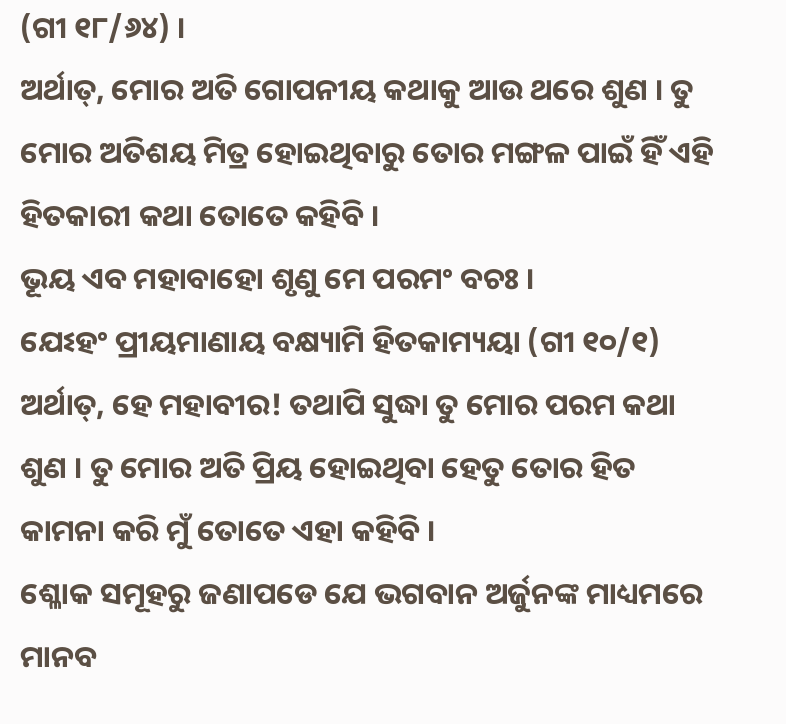(ଗୀ ୧୮/୬୪) ।
ଅର୍ଥାତ୍, ମୋର ଅତି ଗୋପନୀୟ କଥାକୁ ଆଉ ଥରେ ଶୁଣ । ତୁ ମୋର ଅତିଶୟ ମିତ୍ର ହୋଇଥିବାରୁ ତୋର ମଙ୍ଗଳ ପାଇଁ ହିଁ ଏହି ହିତକାରୀ କଥା ତୋତେ କହିବି ।
ଭୂୟ ଏବ ମହାବାହୋ ଶୃଣୁ ମେ ପରମଂ ବଚଃ ।
ଯେଽହଂ ପ୍ରୀୟମାଣାୟ ବକ୍ଷ୍ୟାମି ହିତକାମ୍ୟୟା (ଗୀ ୧୦/୧)
ଅର୍ଥାତ୍, ହେ ମହାବୀର! ତଥାପି ସୁଦ୍ଧା ତୁ ମୋର ପରମ କଥା ଶୁଣ । ତୁ ମୋର ଅତି ପ୍ରିୟ ହୋଇଥିବା ହେତୁ ତୋର ହିତ କାମନା କରି ମୁଁ ତୋତେ ଏହା କହିବି ।
ଶ୍ଳୋକ ସମୂହରୁ ଜଣାପଡେ ଯେ ଭଗବାନ ଅର୍ଜୁନଙ୍କ ମାଧ୍ୟମରେ ମାନବ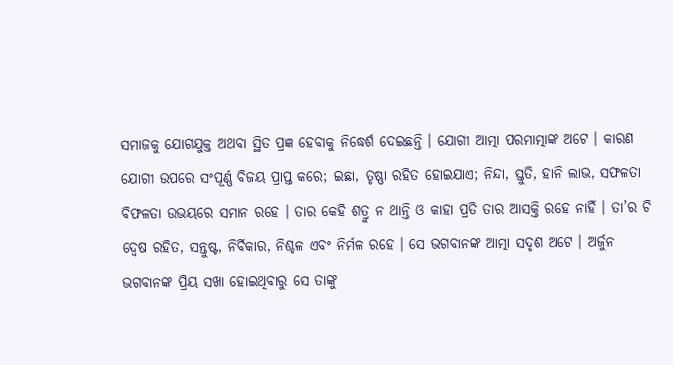ସମାଜକୁ ଯୋଗଯୁକ୍ତ ଅଥବା ସ୍ଥିତ ପ୍ରଜ୍ଞ ହେବାକୁ ନିଦ୍ଧେର୍ଶ ଦେଇଛନ୍ତି । ଯୋଗୀ ଆତ୍ମା ପରମାତ୍ମାଙ୍କ ଅଟେ । କାରଣ ଯୋଗୀ ଉପରେ ସଂପୂର୍ଣ୍ଣ ବିଜୟ ପ୍ରାପ୍ତ କରେ; ଇଛା, ତୃଷ୍ଣା ରହିତ ହୋଇଯାଏ; ନିନ୍ଦା, ସ୍ତୁତି, ହାନି ଲାଭ, ସଫଳତା ବିଫଳତା ଉଭୟରେ ସମାନ ରହେ । ତାର କେହି ଶତ୍ରୁ ନ ଥାନ୍ତି ଓ କାହା ପ୍ରତି ତାର ଆସକ୍ତି ରହେ ନାହିଁ । ତା’ର ଚି ଦ୍ୱେଷ ରହିତ, ସନ୍ତୁଷ୍ଟ, ନିର୍ବିକାର, ନିଶ୍ଚଳ ଏବଂ ନିର୍ମଳ ରହେ । ସେ ଭଗବାନଙ୍କ ଆତ୍ମା ସଦୃଶ ଅଟେ । ଅର୍ଜୁନ ଭଗବାନଙ୍କ ପ୍ରିୟ ସଖା ହୋଇଥିବାରୁ ସେ ତାଙ୍କୁ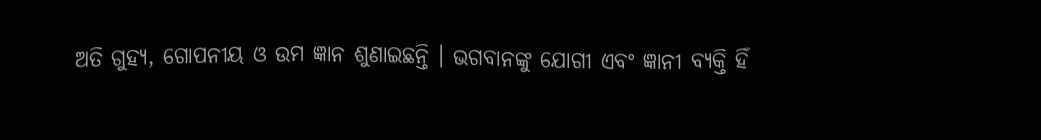ଅତି ଗୁହ୍ୟ, ଗୋପନୀୟ ଓ ଉମ ଜ୍ଞାନ ଶୁଣାଇଛନ୍ତି । ଭଗବାନଙ୍କୁ ଯୋଗୀ ଏବଂ ଜ୍ଞାନୀ ବ୍ୟକ୍ତି ହିଁ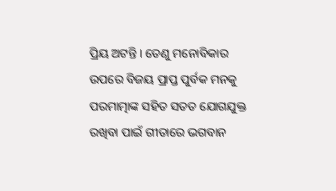ପ୍ରିୟ ଅଟନ୍ତି । ତେଣୁ ମନୋବିକାର ଉପରେ ବିଜୟ ପ୍ରାପ୍ତ ପୁର୍ବକ ମନକୁ ପରମାତ୍ମାଙ୍କ ସହିତ ସତତ ଯୋଗଯୁକ୍ତ ରଖିବା ପାଇଁ ଗୀତାରେ ଭଗବାନ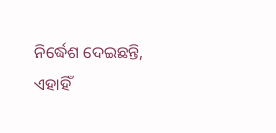ନିର୍ଦ୍ଧେଶ ଦେଇଛନ୍ତି, ଏହାହିଁ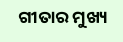ଗୀତାର ମୁଖ୍ୟ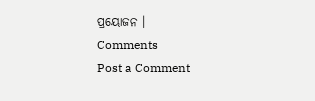ପ୍ରୟୋଜନ ।
Comments
Post a Comment